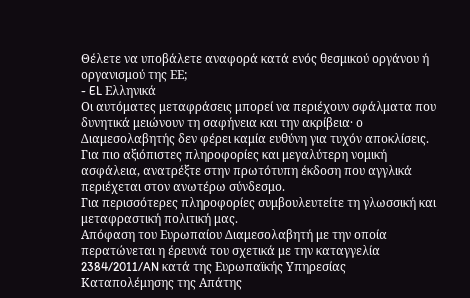Θέλετε να υποβάλετε αναφορά κατά ενός θεσμικού οργάνου ή οργανισμού της ΕΕ;
- EL Ελληνικά
Οι αυτόματες μεταφράσεις μπορεί να περιέχουν σφάλματα που δυνητικά μειώνουν τη σαφήνεια και την ακρίβεια· ο Διαμεσολαβητής δεν φέρει καμία ευθύνη για τυχόν αποκλίσεις. Για πιο αξιόπιστες πληροφορίες και μεγαλύτερη νομική ασφάλεια, ανατρέξτε στην πρωτότυπη έκδοση που αγγλικά περιέχεται στον ανωτέρω σύνδεσμο.
Για περισσότερες πληροφορίες συμβουλευτείτε τη γλωσσική και μεταφραστική πολιτική μας.
Απόφαση του Ευρωπαίου Διαμεσολαβητή με την οποία περατώνεται η έρευνά του σχετικά με την καταγγελία 2384/2011/AN κατά της Ευρωπαϊκής Υπηρεσίας Καταπολέμησης της Απάτης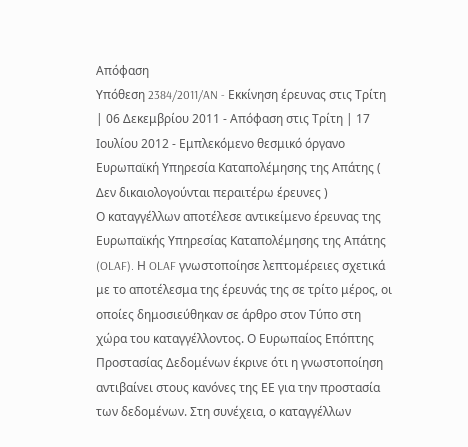Απόφαση
Υπόθεση 2384/2011/AN - Εκκίνηση έρευνας στις Τρίτη | 06 Δεκεμβρίου 2011 - Απόφαση στις Τρίτη | 17 Ιουλίου 2012 - Εμπλεκόμενο θεσμικό όργανο Ευρωπαϊκή Υπηρεσία Καταπολέμησης της Απάτης ( Δεν δικαιολογούνται περαιτέρω έρευνες )
Ο καταγγέλλων αποτέλεσε αντικείμενο έρευνας της Ευρωπαϊκής Υπηρεσίας Καταπολέμησης της Απάτης (OLAF). Η OLAF γνωστοποίησε λεπτομέρειες σχετικά με το αποτέλεσμα της έρευνάς της σε τρίτο μέρος, οι οποίες δημοσιεύθηκαν σε άρθρο στον Τύπο στη χώρα του καταγγέλλοντος. Ο Ευρωπαίος Επόπτης Προστασίας Δεδομένων έκρινε ότι η γνωστοποίηση αντιβαίνει στους κανόνες της ΕΕ για την προστασία των δεδομένων. Στη συνέχεια, ο καταγγέλλων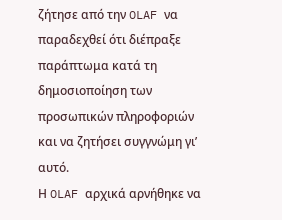ζήτησε από την OLAF να παραδεχθεί ότι διέπραξε παράπτωμα κατά τη δημοσιοποίηση των προσωπικών πληροφοριών και να ζητήσει συγγνώμη γι’ αυτό.
Η OLAF αρχικά αρνήθηκε να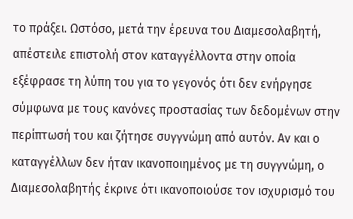το πράξει. Ωστόσο, μετά την έρευνα του Διαμεσολαβητή, απέστειλε επιστολή στον καταγγέλλοντα στην οποία εξέφρασε τη λύπη του για το γεγονός ότι δεν ενήργησε σύμφωνα με τους κανόνες προστασίας των δεδομένων στην περίπτωσή του και ζήτησε συγγνώμη από αυτόν. Αν και ο καταγγέλλων δεν ήταν ικανοποιημένος με τη συγγνώμη, ο Διαμεσολαβητής έκρινε ότι ικανοποιούσε τον ισχυρισμό του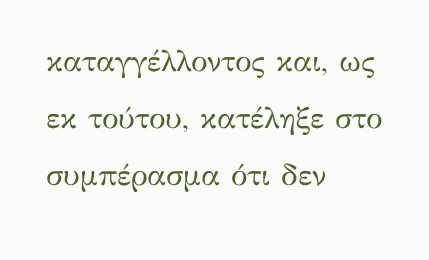καταγγέλλοντος και, ως εκ τούτου, κατέληξε στο συμπέρασμα ότι δεν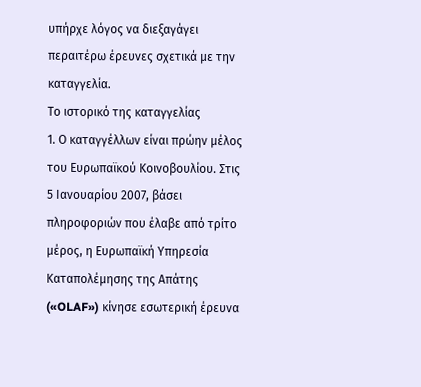υπήρχε λόγος να διεξαγάγει περαιτέρω έρευνες σχετικά με την καταγγελία.
Το ιστορικό της καταγγελίας
1. Ο καταγγέλλων είναι πρώην μέλος του Ευρωπαϊκού Κοινοβουλίου. Στις 5 Ιανουαρίου 2007, βάσει πληροφοριών που έλαβε από τρίτο μέρος, η Ευρωπαϊκή Υπηρεσία Καταπολέμησης της Απάτης («OLAF») κίνησε εσωτερική έρευνα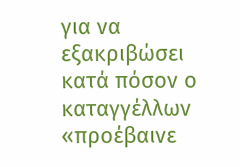για να εξακριβώσει κατά πόσον ο καταγγέλλων «προέβαινε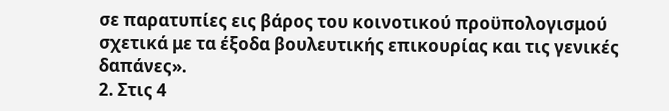σε παρατυπίες εις βάρος του κοινοτικού προϋπολογισμού σχετικά με τα έξοδα βουλευτικής επικουρίας και τις γενικές δαπάνες».
2. Στις 4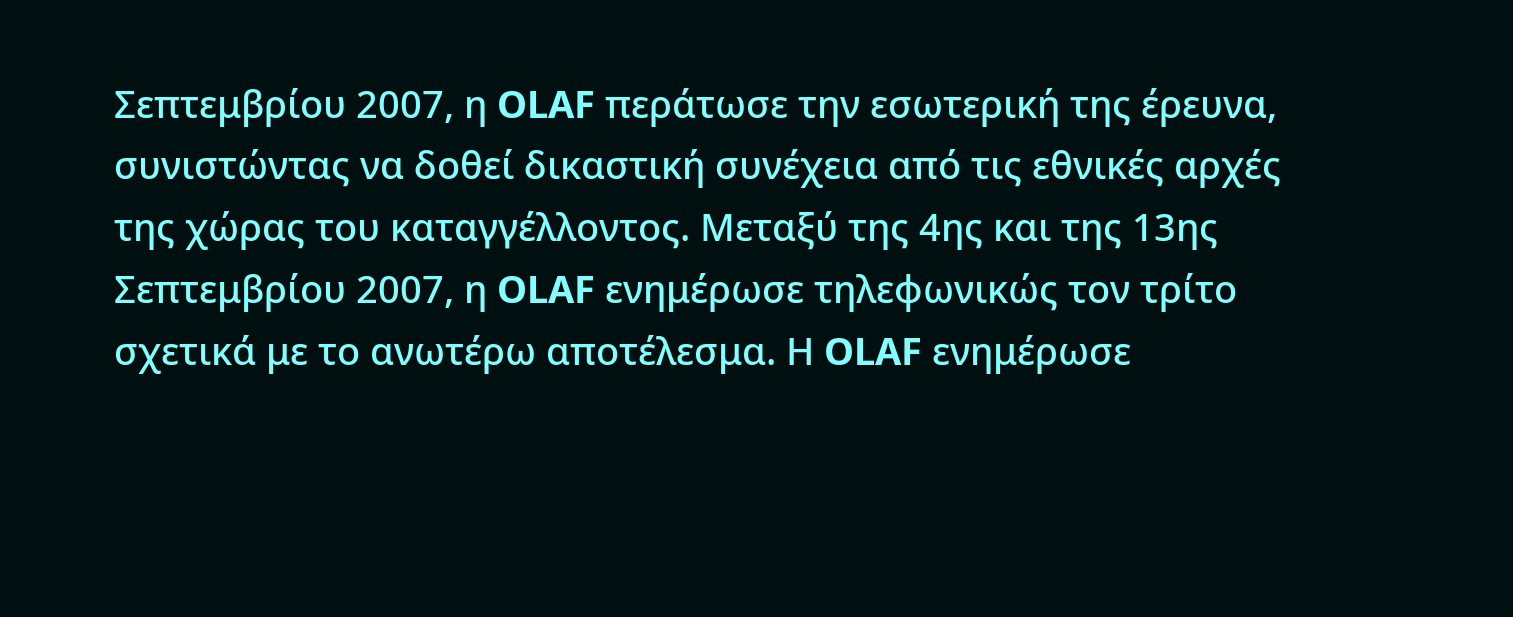Σεπτεμβρίου 2007, η OLAF περάτωσε την εσωτερική της έρευνα, συνιστώντας να δοθεί δικαστική συνέχεια από τις εθνικές αρχές της χώρας του καταγγέλλοντος. Μεταξύ της 4ης και της 13ης Σεπτεμβρίου 2007, η OLAF ενημέρωσε τηλεφωνικώς τον τρίτο σχετικά με το ανωτέρω αποτέλεσμα. Η OLAF ενημέρωσε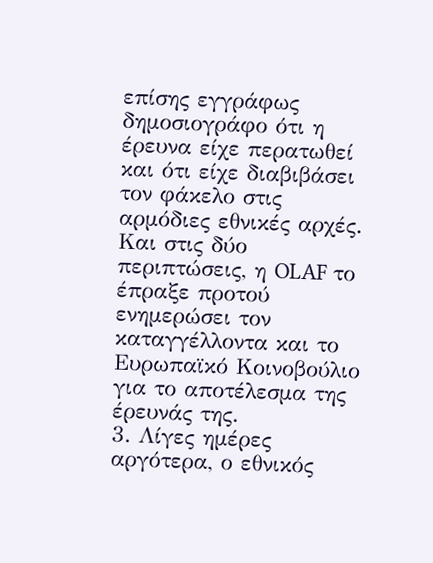επίσης εγγράφως δημοσιογράφο ότι η έρευνα είχε περατωθεί και ότι είχε διαβιβάσει τον φάκελο στις αρμόδιες εθνικές αρχές. Και στις δύο περιπτώσεις, η OLAF το έπραξε προτού ενημερώσει τον καταγγέλλοντα και το Ευρωπαϊκό Κοινοβούλιο για το αποτέλεσμα της έρευνάς της.
3. Λίγες ημέρες αργότερα, ο εθνικός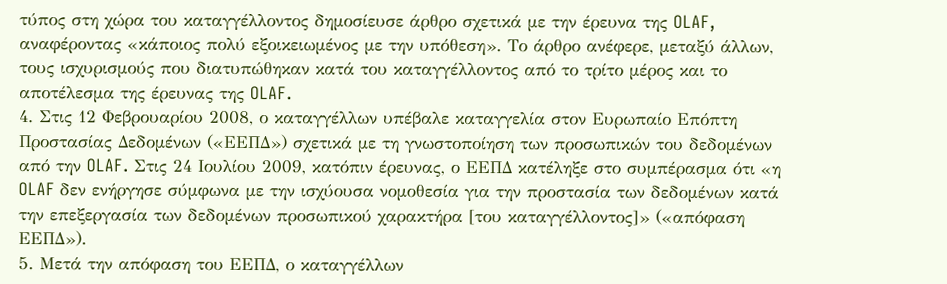τύπος στη χώρα του καταγγέλλοντος δημοσίευσε άρθρο σχετικά με την έρευνα της OLAF, αναφέροντας «κάποιος πολύ εξοικειωμένος με την υπόθεση». Το άρθρο ανέφερε, μεταξύ άλλων, τους ισχυρισμούς που διατυπώθηκαν κατά του καταγγέλλοντος από το τρίτο μέρος και το αποτέλεσμα της έρευνας της OLAF.
4. Στις 12 Φεβρουαρίου 2008, ο καταγγέλλων υπέβαλε καταγγελία στον Ευρωπαίο Επόπτη Προστασίας Δεδομένων («ΕΕΠΔ») σχετικά με τη γνωστοποίηση των προσωπικών του δεδομένων από την OLAF. Στις 24 Ιουλίου 2009, κατόπιν έρευνας, ο ΕΕΠΔ κατέληξε στο συμπέρασμα ότι «η OLAF δεν ενήργησε σύμφωνα με την ισχύουσα νομοθεσία για την προστασία των δεδομένων κατά την επεξεργασία των δεδομένων προσωπικού χαρακτήρα [του καταγγέλλοντος]» («απόφαση ΕΕΠΔ»).
5. Μετά την απόφαση του ΕΕΠΔ, ο καταγγέλλων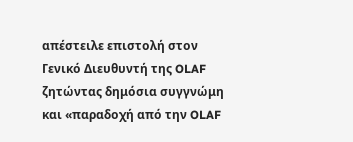απέστειλε επιστολή στον Γενικό Διευθυντή της OLAF ζητώντας δημόσια συγγνώμη και «παραδοχή από την OLAF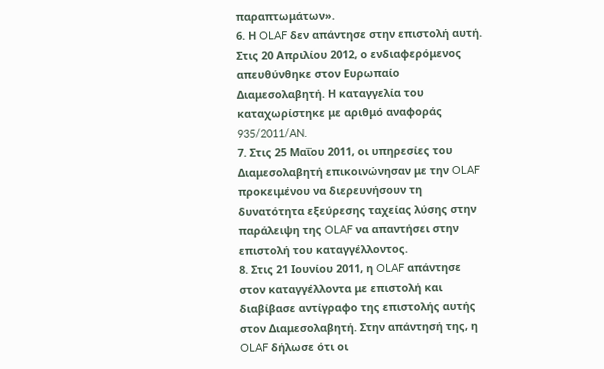παραπτωμάτων».
6. Η OLAF δεν απάντησε στην επιστολή αυτή. Στις 20 Απριλίου 2012, ο ενδιαφερόμενος απευθύνθηκε στον Ευρωπαίο Διαμεσολαβητή. Η καταγγελία του καταχωρίστηκε με αριθμό αναφοράς 935/2011/AN.
7. Στις 25 Μαΐου 2011, οι υπηρεσίες του Διαμεσολαβητή επικοινώνησαν με την OLAF προκειμένου να διερευνήσουν τη δυνατότητα εξεύρεσης ταχείας λύσης στην παράλειψη της OLAF να απαντήσει στην επιστολή του καταγγέλλοντος.
8. Στις 21 Ιουνίου 2011, η OLAF απάντησε στον καταγγέλλοντα με επιστολή και διαβίβασε αντίγραφο της επιστολής αυτής στον Διαμεσολαβητή. Στην απάντησή της, η OLAF δήλωσε ότι οι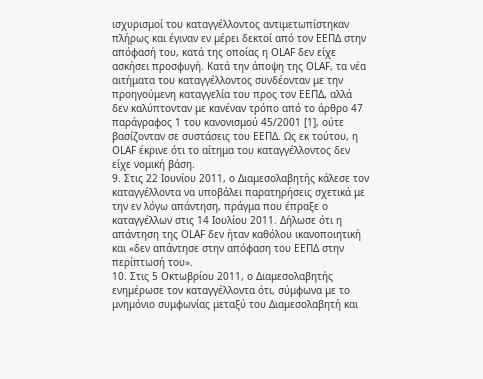ισχυρισμοί του καταγγέλλοντος αντιμετωπίστηκαν πλήρως και έγιναν εν μέρει δεκτοί από τον ΕΕΠΔ στην απόφασή του, κατά της οποίας η OLAF δεν είχε ασκήσει προσφυγή. Κατά την άποψη της OLAF, τα νέα αιτήματα του καταγγέλλοντος συνδέονταν με την προηγούμενη καταγγελία του προς τον ΕΕΠΔ, αλλά δεν καλύπτονταν με κανέναν τρόπο από το άρθρο 47 παράγραφος 1 του κανονισμού 45/2001 [1], ούτε βασίζονταν σε συστάσεις του ΕΕΠΔ. Ως εκ τούτου, η OLAF έκρινε ότι το αίτημα του καταγγέλλοντος δεν είχε νομική βάση.
9. Στις 22 Ιουνίου 2011, ο Διαμεσολαβητής κάλεσε τον καταγγέλλοντα να υποβάλει παρατηρήσεις σχετικά με την εν λόγω απάντηση, πράγμα που έπραξε ο καταγγέλλων στις 14 Ιουλίου 2011. Δήλωσε ότι η απάντηση της OLAF δεν ήταν καθόλου ικανοποιητική και «δεν απάντησε στην απόφαση του ΕΕΠΔ στην περίπτωσή του».
10. Στις 5 Οκτωβρίου 2011, ο Διαμεσολαβητής ενημέρωσε τον καταγγέλλοντα ότι, σύμφωνα με το μνημόνιο συμφωνίας μεταξύ του Διαμεσολαβητή και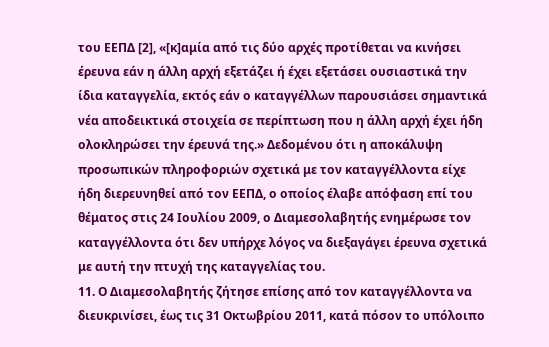του ΕΕΠΔ [2], «[κ]αμία από τις δύο αρχές προτίθεται να κινήσει έρευνα εάν η άλλη αρχή εξετάζει ή έχει εξετάσει ουσιαστικά την ίδια καταγγελία, εκτός εάν ο καταγγέλλων παρουσιάσει σημαντικά νέα αποδεικτικά στοιχεία σε περίπτωση που η άλλη αρχή έχει ήδη ολοκληρώσει την έρευνά της.» Δεδομένου ότι η αποκάλυψη προσωπικών πληροφοριών σχετικά με τον καταγγέλλοντα είχε ήδη διερευνηθεί από τον ΕΕΠΔ, ο οποίος έλαβε απόφαση επί του θέματος στις 24 Ιουλίου 2009, ο Διαμεσολαβητής ενημέρωσε τον καταγγέλλοντα ότι δεν υπήρχε λόγος να διεξαγάγει έρευνα σχετικά με αυτή την πτυχή της καταγγελίας του.
11. Ο Διαμεσολαβητής ζήτησε επίσης από τον καταγγέλλοντα να διευκρινίσει, έως τις 31 Οκτωβρίου 2011, κατά πόσον το υπόλοιπο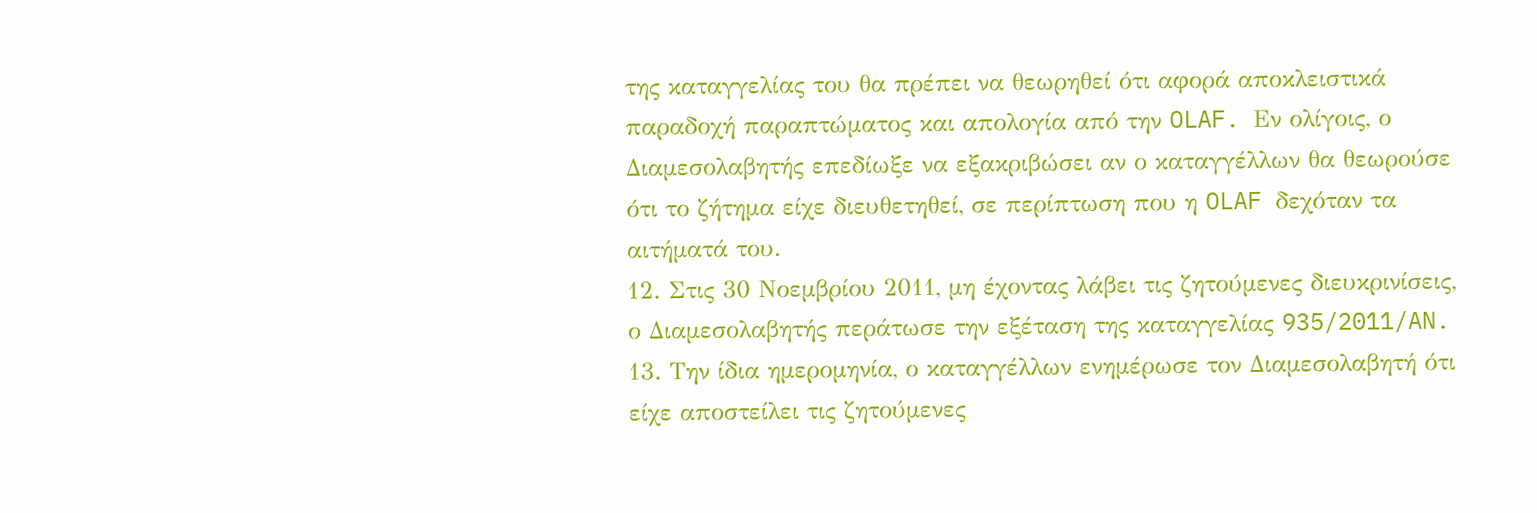της καταγγελίας του θα πρέπει να θεωρηθεί ότι αφορά αποκλειστικά παραδοχή παραπτώματος και απολογία από την OLAF. Εν ολίγοις, ο Διαμεσολαβητής επεδίωξε να εξακριβώσει αν ο καταγγέλλων θα θεωρούσε ότι το ζήτημα είχε διευθετηθεί, σε περίπτωση που η OLAF δεχόταν τα αιτήματά του.
12. Στις 30 Νοεμβρίου 2011, μη έχοντας λάβει τις ζητούμενες διευκρινίσεις, ο Διαμεσολαβητής περάτωσε την εξέταση της καταγγελίας 935/2011/AN.
13. Την ίδια ημερομηνία, ο καταγγέλλων ενημέρωσε τον Διαμεσολαβητή ότι είχε αποστείλει τις ζητούμενες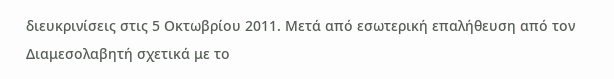διευκρινίσεις στις 5 Οκτωβρίου 2011. Μετά από εσωτερική επαλήθευση από τον Διαμεσολαβητή σχετικά με το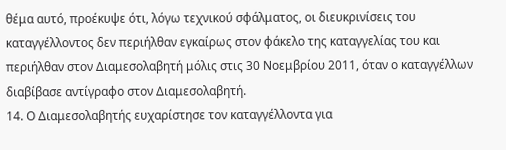θέμα αυτό, προέκυψε ότι, λόγω τεχνικού σφάλματος, οι διευκρινίσεις του καταγγέλλοντος δεν περιήλθαν εγκαίρως στον φάκελο της καταγγελίας του και περιήλθαν στον Διαμεσολαβητή μόλις στις 30 Νοεμβρίου 2011, όταν ο καταγγέλλων διαβίβασε αντίγραφο στον Διαμεσολαβητή.
14. Ο Διαμεσολαβητής ευχαρίστησε τον καταγγέλλοντα για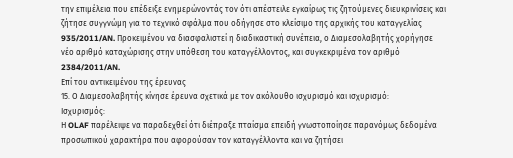την επιμέλεια που επέδειξε ενημερώνοντάς τον ότι απέστειλε εγκαίρως τις ζητούμενες διευκρινίσεις και ζήτησε συγγνώμη για το τεχνικό σφάλμα που οδήγησε στο κλείσιμο της αρχικής του καταγγελίας 935/2011/AN. Προκειμένου να διασφαλιστεί η διαδικαστική συνέπεια, ο Διαμεσολαβητής χορήγησε νέο αριθμό καταχώρισης στην υπόθεση του καταγγέλλοντος, και συγκεκριμένα τον αριθμό 2384/2011/AN.
Επί του αντικειμένου της έρευνας
15. Ο Διαμεσολαβητής κίνησε έρευνα σχετικά με τον ακόλουθο ισχυρισμό και ισχυρισμό:
Ισχυρισμός:
Η OLAF παρέλειψε να παραδεχθεί ότι διέπραξε πταίσμα επειδή γνωστοποίησε παρανόμως δεδομένα προσωπικού χαρακτήρα που αφορούσαν τον καταγγέλλοντα και να ζητήσει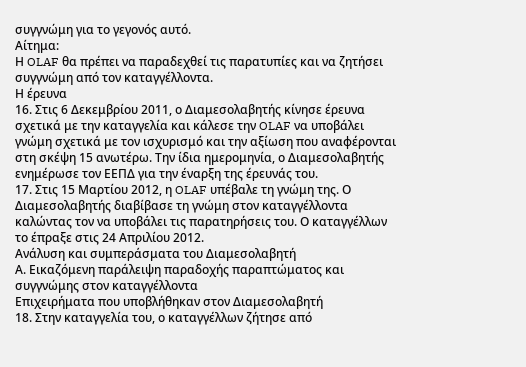συγγνώμη για το γεγονός αυτό.
Αίτημα:
Η OLAF θα πρέπει να παραδεχθεί τις παρατυπίες και να ζητήσει συγγνώμη από τον καταγγέλλοντα.
Η έρευνα
16. Στις 6 Δεκεμβρίου 2011, ο Διαμεσολαβητής κίνησε έρευνα σχετικά με την καταγγελία και κάλεσε την OLAF να υποβάλει γνώμη σχετικά με τον ισχυρισμό και την αξίωση που αναφέρονται στη σκέψη 15 ανωτέρω. Την ίδια ημερομηνία, ο Διαμεσολαβητής ενημέρωσε τον ΕΕΠΔ για την έναρξη της έρευνάς του.
17. Στις 15 Μαρτίου 2012, η OLAF υπέβαλε τη γνώμη της. Ο Διαμεσολαβητής διαβίβασε τη γνώμη στον καταγγέλλοντα καλώντας τον να υποβάλει τις παρατηρήσεις του. Ο καταγγέλλων το έπραξε στις 24 Απριλίου 2012.
Ανάλυση και συμπεράσματα του Διαμεσολαβητή
Α. Εικαζόμενη παράλειψη παραδοχής παραπτώματος και συγγνώμης στον καταγγέλλοντα
Επιχειρήματα που υποβλήθηκαν στον Διαμεσολαβητή
18. Στην καταγγελία του, ο καταγγέλλων ζήτησε από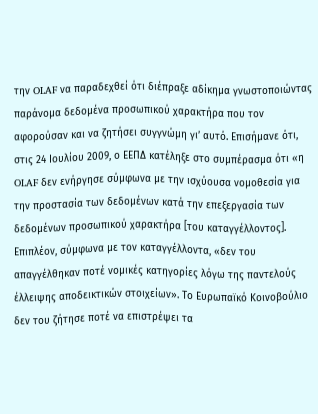την OLAF να παραδεχθεί ότι διέπραξε αδίκημα γνωστοποιώντας παράνομα δεδομένα προσωπικού χαρακτήρα που τον αφορούσαν και να ζητήσει συγγνώμη γι’ αυτό. Επισήμανε ότι, στις 24 Ιουλίου 2009, ο ΕΕΠΔ κατέληξε στο συμπέρασμα ότι «η OLAF δεν ενήργησε σύμφωνα με την ισχύουσα νομοθεσία για την προστασία των δεδομένων κατά την επεξεργασία των δεδομένων προσωπικού χαρακτήρα [του καταγγέλλοντος]. Επιπλέον, σύμφωνα με τον καταγγέλλοντα, «δεν του απαγγέλθηκαν ποτέ νομικές κατηγορίες λόγω της παντελούς έλλειψης αποδεικτικών στοιχείων». Το Ευρωπαϊκό Κοινοβούλιο δεν του ζήτησε ποτέ να επιστρέψει τα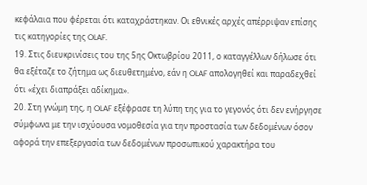κεφάλαια που φέρεται ότι καταχράστηκαν. Οι εθνικές αρχές απέρριψαν επίσης τις κατηγορίες της OLAF.
19. Στις διευκρινίσεις του της 5ης Οκτωβρίου 2011, ο καταγγέλλων δήλωσε ότι θα εξέταζε το ζήτημα ως διευθετημένο, εάν η OLAF απολογηθεί και παραδεχθεί ότι «έχει διαπράξει αδίκημα».
20. Στη γνώμη της, η OLAF εξέφρασε τη λύπη της για το γεγονός ότι δεν ενήργησε σύμφωνα με την ισχύουσα νομοθεσία για την προστασία των δεδομένων όσον αφορά την επεξεργασία των δεδομένων προσωπικού χαρακτήρα του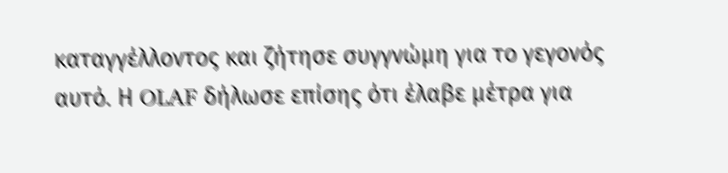καταγγέλλοντος και ζήτησε συγγνώμη για το γεγονός αυτό. Η OLAF δήλωσε επίσης ότι έλαβε μέτρα για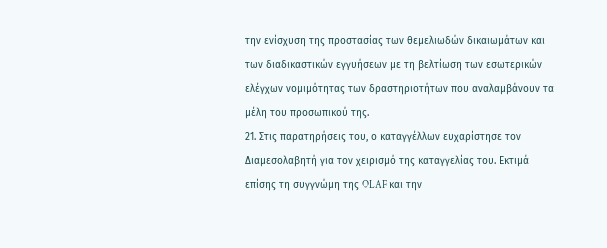την ενίσχυση της προστασίας των θεμελιωδών δικαιωμάτων και των διαδικαστικών εγγυήσεων με τη βελτίωση των εσωτερικών ελέγχων νομιμότητας των δραστηριοτήτων που αναλαμβάνουν τα μέλη του προσωπικού της.
21. Στις παρατηρήσεις του, ο καταγγέλλων ευχαρίστησε τον Διαμεσολαβητή για τον χειρισμό της καταγγελίας του. Εκτιμά επίσης τη συγγνώμη της OLAF και την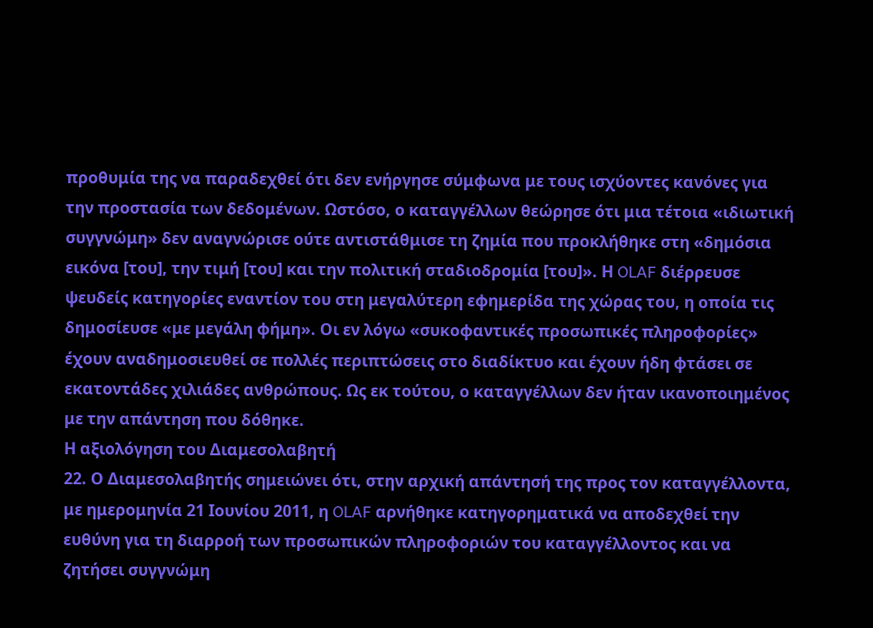προθυμία της να παραδεχθεί ότι δεν ενήργησε σύμφωνα με τους ισχύοντες κανόνες για την προστασία των δεδομένων. Ωστόσο, ο καταγγέλλων θεώρησε ότι μια τέτοια «ιδιωτική συγγνώμη» δεν αναγνώρισε ούτε αντιστάθμισε τη ζημία που προκλήθηκε στη «δημόσια εικόνα [του], την τιμή [του] και την πολιτική σταδιοδρομία [του]». Η OLAF διέρρευσε ψευδείς κατηγορίες εναντίον του στη μεγαλύτερη εφημερίδα της χώρας του, η οποία τις δημοσίευσε «με μεγάλη φήμη». Οι εν λόγω «συκοφαντικές προσωπικές πληροφορίες» έχουν αναδημοσιευθεί σε πολλές περιπτώσεις στο διαδίκτυο και έχουν ήδη φτάσει σε εκατοντάδες χιλιάδες ανθρώπους. Ως εκ τούτου, ο καταγγέλλων δεν ήταν ικανοποιημένος με την απάντηση που δόθηκε.
Η αξιολόγηση του Διαμεσολαβητή
22. Ο Διαμεσολαβητής σημειώνει ότι, στην αρχική απάντησή της προς τον καταγγέλλοντα, με ημερομηνία 21 Ιουνίου 2011, η OLAF αρνήθηκε κατηγορηματικά να αποδεχθεί την ευθύνη για τη διαρροή των προσωπικών πληροφοριών του καταγγέλλοντος και να ζητήσει συγγνώμη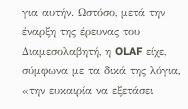για αυτήν. Ωστόσο, μετά την έναρξη της έρευνας του Διαμεσολαβητή, η OLAF είχε, σύμφωνα με τα δικά της λόγια, «την ευκαιρία να εξετάσει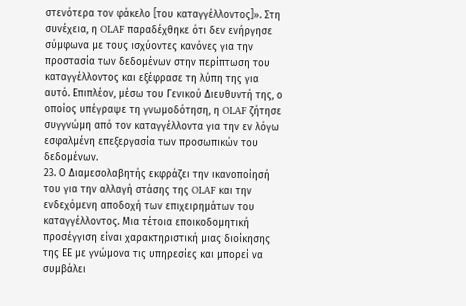στενότερα τον φάκελο [του καταγγέλλοντος]». Στη συνέχεια, η OLAF παραδέχθηκε ότι δεν ενήργησε σύμφωνα με τους ισχύοντες κανόνες για την προστασία των δεδομένων στην περίπτωση του καταγγέλλοντος και εξέφρασε τη λύπη της για αυτό. Επιπλέον, μέσω του Γενικού Διευθυντή της, ο οποίος υπέγραψε τη γνωμοδότηση, η OLAF ζήτησε συγγνώμη από τον καταγγέλλοντα για την εν λόγω εσφαλμένη επεξεργασία των προσωπικών του δεδομένων.
23. Ο Διαμεσολαβητής εκφράζει την ικανοποίησή του για την αλλαγή στάσης της OLAF και την ενδεχόμενη αποδοχή των επιχειρημάτων του καταγγέλλοντος. Μια τέτοια εποικοδομητική προσέγγιση είναι χαρακτηριστική μιας διοίκησης της ΕΕ με γνώμονα τις υπηρεσίες και μπορεί να συμβάλει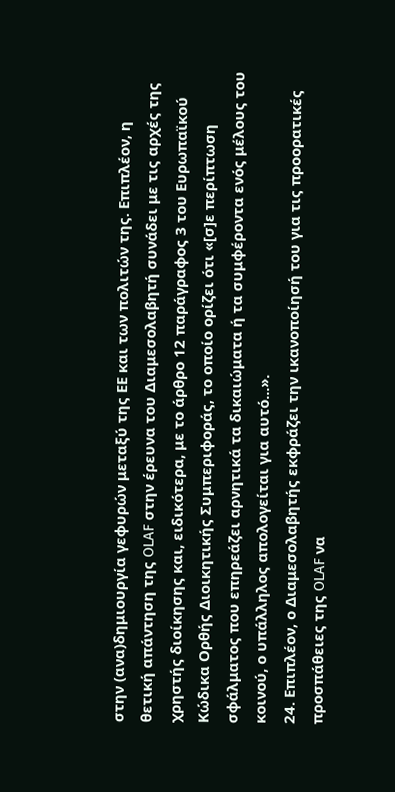στην (ανα)δημιουργία γεφυρών μεταξύ της ΕΕ και των πολιτών της. Επιπλέον, η θετική απάντηση της OLAF στην έρευνα του Διαμεσολαβητή συνάδει με τις αρχές της χρηστής διοίκησης και, ειδικότερα, με το άρθρο 12 παράγραφος 3 του Ευρωπαϊκού Κώδικα Ορθής Διοικητικής Συμπεριφοράς, το οποίο ορίζει ότι «[σ]ε περίπτωση σφάλματος που επηρεάζει αρνητικά τα δικαιώματα ή τα συμφέροντα ενός μέλους του κοινού, ο υπάλληλος απολογείται για αυτό...».
24. Επιπλέον, ο Διαμεσολαβητής εκφράζει την ικανοποίησή του για τις προορατικές προσπάθειες της OLAF να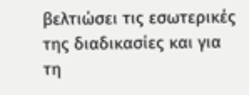βελτιώσει τις εσωτερικές της διαδικασίες και για τη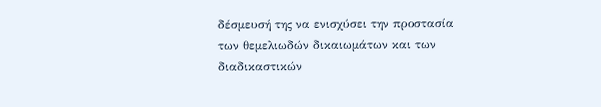δέσμευσή της να ενισχύσει την προστασία των θεμελιωδών δικαιωμάτων και των διαδικαστικών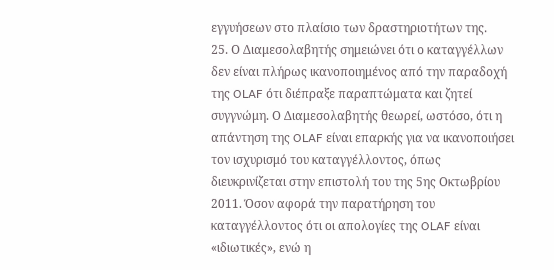εγγυήσεων στο πλαίσιο των δραστηριοτήτων της.
25. Ο Διαμεσολαβητής σημειώνει ότι ο καταγγέλλων δεν είναι πλήρως ικανοποιημένος από την παραδοχή της OLAF ότι διέπραξε παραπτώματα και ζητεί συγγνώμη. Ο Διαμεσολαβητής θεωρεί, ωστόσο, ότι η απάντηση της OLAF είναι επαρκής για να ικανοποιήσει τον ισχυρισμό του καταγγέλλοντος, όπως διευκρινίζεται στην επιστολή του της 5ης Οκτωβρίου 2011. Όσον αφορά την παρατήρηση του καταγγέλλοντος ότι οι απολογίες της OLAF είναι «ιδιωτικές», ενώ η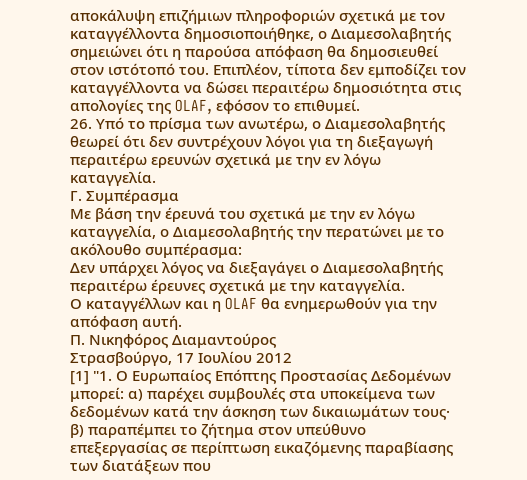αποκάλυψη επιζήμιων πληροφοριών σχετικά με τον καταγγέλλοντα δημοσιοποιήθηκε, ο Διαμεσολαβητής σημειώνει ότι η παρούσα απόφαση θα δημοσιευθεί στον ιστότοπό του. Επιπλέον, τίποτα δεν εμποδίζει τον καταγγέλλοντα να δώσει περαιτέρω δημοσιότητα στις απολογίες της OLAF, εφόσον το επιθυμεί.
26. Υπό το πρίσμα των ανωτέρω, ο Διαμεσολαβητής θεωρεί ότι δεν συντρέχουν λόγοι για τη διεξαγωγή περαιτέρω ερευνών σχετικά με την εν λόγω καταγγελία.
Γ. Συμπέρασμα
Με βάση την έρευνά του σχετικά με την εν λόγω καταγγελία, ο Διαμεσολαβητής την περατώνει με το ακόλουθο συμπέρασμα:
Δεν υπάρχει λόγος να διεξαγάγει ο Διαμεσολαβητής περαιτέρω έρευνες σχετικά με την καταγγελία.
Ο καταγγέλλων και η OLAF θα ενημερωθούν για την απόφαση αυτή.
Π. Νικηφόρος Διαμαντούρος
Στρασβούργο, 17 Ιουλίου 2012
[1] "1. Ο Ευρωπαίος Επόπτης Προστασίας Δεδομένων μπορεί: α) παρέχει συμβουλές στα υποκείμενα των δεδομένων κατά την άσκηση των δικαιωμάτων τους· β) παραπέμπει το ζήτημα στον υπεύθυνο επεξεργασίας σε περίπτωση εικαζόμενης παραβίασης των διατάξεων που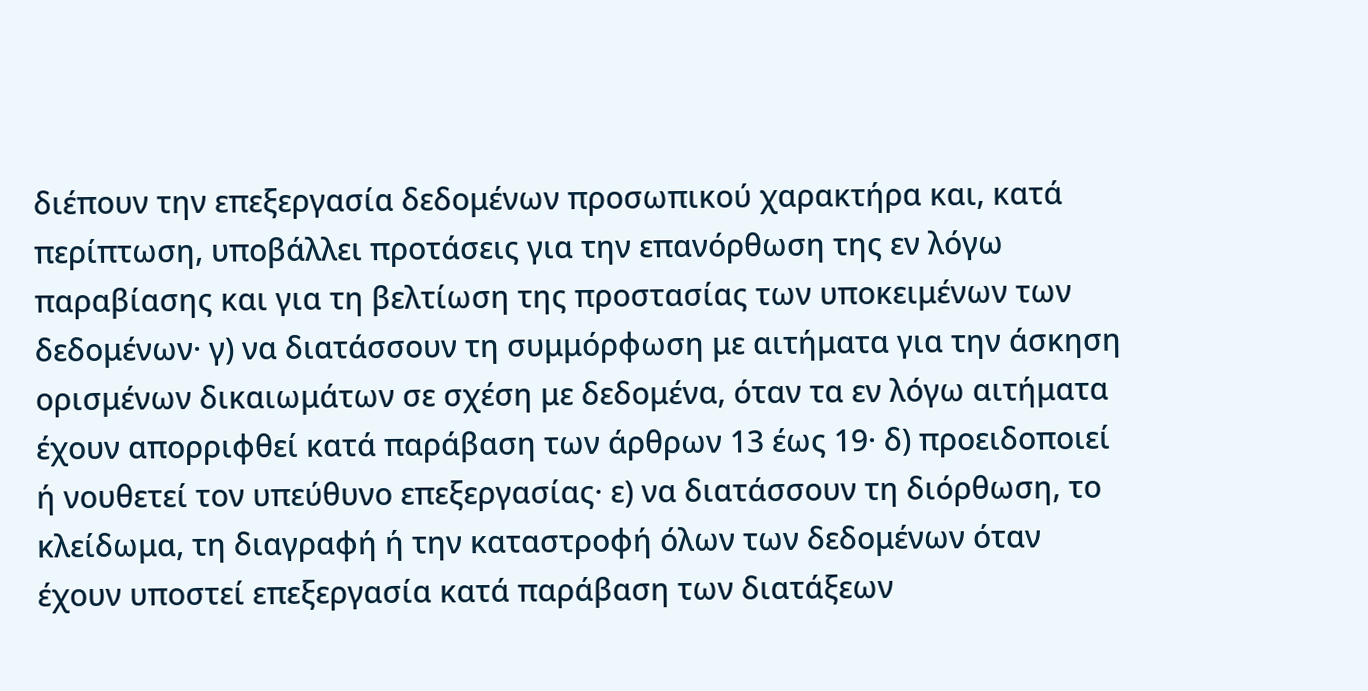διέπουν την επεξεργασία δεδομένων προσωπικού χαρακτήρα και, κατά περίπτωση, υποβάλλει προτάσεις για την επανόρθωση της εν λόγω παραβίασης και για τη βελτίωση της προστασίας των υποκειμένων των δεδομένων· γ) να διατάσσουν τη συμμόρφωση με αιτήματα για την άσκηση ορισμένων δικαιωμάτων σε σχέση με δεδομένα, όταν τα εν λόγω αιτήματα έχουν απορριφθεί κατά παράβαση των άρθρων 13 έως 19· δ) προειδοποιεί ή νουθετεί τον υπεύθυνο επεξεργασίας· ε) να διατάσσουν τη διόρθωση, το κλείδωμα, τη διαγραφή ή την καταστροφή όλων των δεδομένων όταν έχουν υποστεί επεξεργασία κατά παράβαση των διατάξεων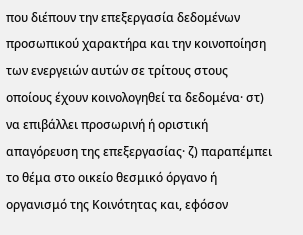που διέπουν την επεξεργασία δεδομένων προσωπικού χαρακτήρα και την κοινοποίηση των ενεργειών αυτών σε τρίτους στους οποίους έχουν κοινολογηθεί τα δεδομένα· στ) να επιβάλλει προσωρινή ή οριστική απαγόρευση της επεξεργασίας· ζ) παραπέμπει το θέμα στο οικείο θεσμικό όργανο ή οργανισμό της Κοινότητας και, εφόσον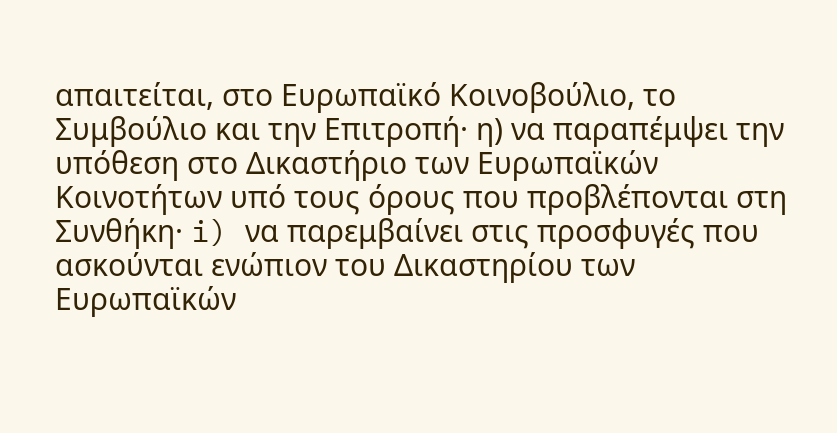απαιτείται, στο Ευρωπαϊκό Κοινοβούλιο, το Συμβούλιο και την Επιτροπή· η) να παραπέμψει την υπόθεση στο Δικαστήριο των Ευρωπαϊκών Κοινοτήτων υπό τους όρους που προβλέπονται στη Συνθήκη· i) να παρεμβαίνει στις προσφυγές που ασκούνται ενώπιον του Δικαστηρίου των Ευρωπαϊκών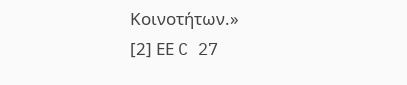Κοινοτήτων.»
[2] ΕΕ C 27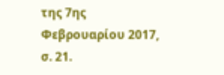της 7ης Φεβρουαρίου 2017, σ. 21.